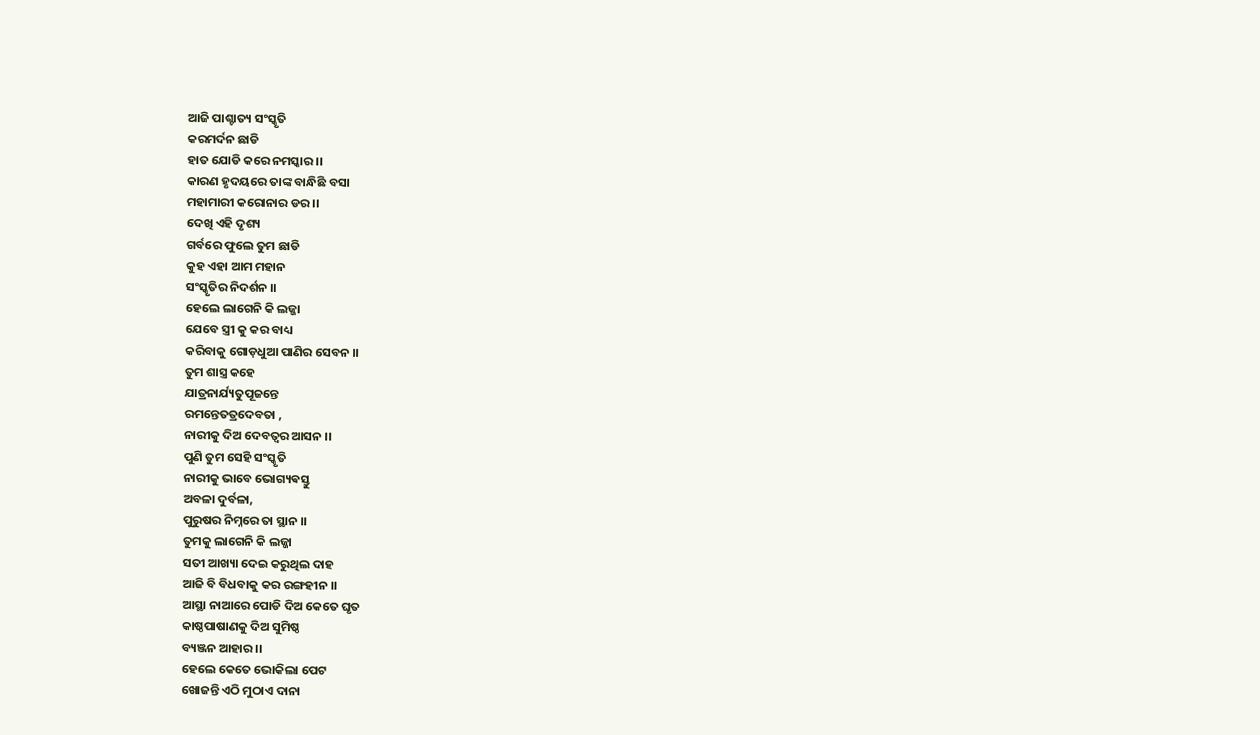ଆଜି ପାଶ୍ଚାତ୍ୟ ସଂସ୍କୃତି
କରମର୍ଦନ ଛାଡି
ହାତ ଯୋଡି କରେ ନମସ୍କାର ।।
କାରଣ ହୃଦୟରେ ତାଙ୍କ ବାନ୍ଧିଛି ବସା
ମହାମାରୀ କରୋନାର ଡର ।।
ଦେଖି ଏହି ଦୃଶ୍ୟ
ଗର୍ବରେ ଫୁଲେ ତୁମ ଛାଡି
କୁହ ଏହା ଆମ ମହାନ
ସଂସ୍କୃତିର ନିଦର୍ଶନ ।।
ହେଲେ ଲାଗେନି କି ଲଜ୍ଜା
ଯେବେ ସ୍ତ୍ରୀ କୁ କର ବାଧ୍ୟ
କରିବାକୁ ଗୋଡ଼ଧୁଆ ପାଣିର ସେବନ ।।
ତୁମ ଶାସ୍ତ୍ର କହେ
ଯାତ୍ରନାର୍ଯ୍ୟତୁପୂଜନ୍ତେ
ରମନ୍ତେତତ୍ରଦେବତା ,
ନାରୀକୁ ଦିଅ ଦେବତ୍ୱର ଆସନ ।।
ପୁଣି ତୁମ ସେହି ସଂସ୍କୃତି
ନାରୀକୁ ଭାବେ ଭୋଗ୍ୟଵସ୍ତୁ
ଅବଳା ଦୁର୍ବଳା,
ପୁରୁଷର ନିମ୍ନରେ ତା ସ୍ଥାନ ।।
ତୁମକୁ ଲାଗେନି କି ଲଜ୍ଜା
ସତୀ ଆଖ୍ୟା ଦେଇ କରୁଥିଲ ଦାହ
ଆଜି ବି ବିଧବାକୁ କର ରଙ୍ଗହୀନ ।।
ଆସ୍ଥା ନାଆରେ ପୋଡି ଦିଅ କେତେ ଘୃତ
କାଷ୍ଠପାଷାଣକୁ ଦିଅ ସୁମିଷ୍ଠ
ବ୍ୟଞ୍ଜନ ଆହାର ।।
ହେଲେ କେତେ ଭୋକିଲା ପେଟ
ଖୋଜନ୍ତି ଏଠି ମୁଠାଏ ଦାନା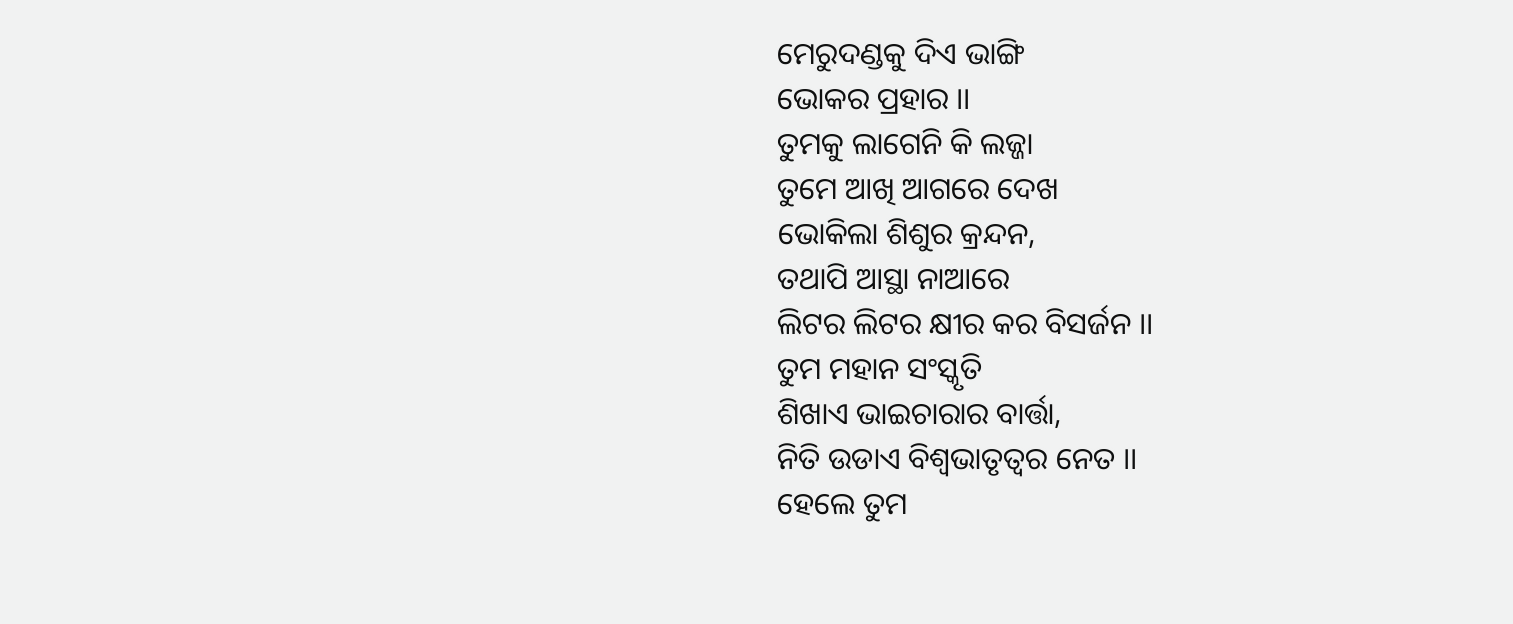ମେରୁଦଣ୍ଡକୁ ଦିଏ ଭାଙ୍ଗି
ଭୋକର ପ୍ରହାର ।।
ତୁମକୁ ଲାଗେନି କି ଲଜ୍ଜା
ତୁମେ ଆଖି ଆଗରେ ଦେଖ
ଭୋକିଲା ଶିଶୁର କ୍ରନ୍ଦନ,
ତଥାପି ଆସ୍ଥା ନାଆରେ
ଲିଟର ଲିଟର କ୍ଷୀର କର ବିସର୍ଜନ ।।
ତୁମ ମହାନ ସଂସ୍କୃତି
ଶିଖାଏ ଭାଇଚାରାର ବାର୍ତ୍ତା,
ନିତି ଉଡାଏ ବିଶ୍ୱଭାତୃତ୍ୱର ନେତ ।।
ହେଲେ ତୁମ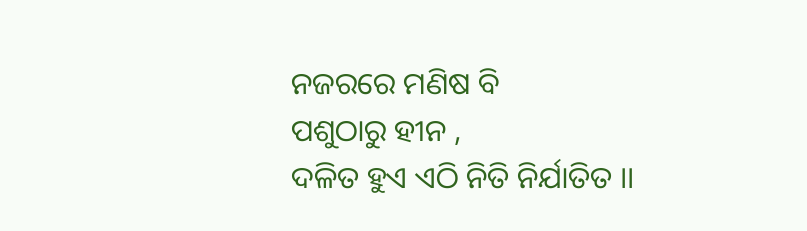ନଜରରେ ମଣିଷ ବି
ପଶୁଠାରୁ ହୀନ ,
ଦଳିତ ହୁଏ ଏଠି ନିତି ନିର୍ଯାତିତ ।।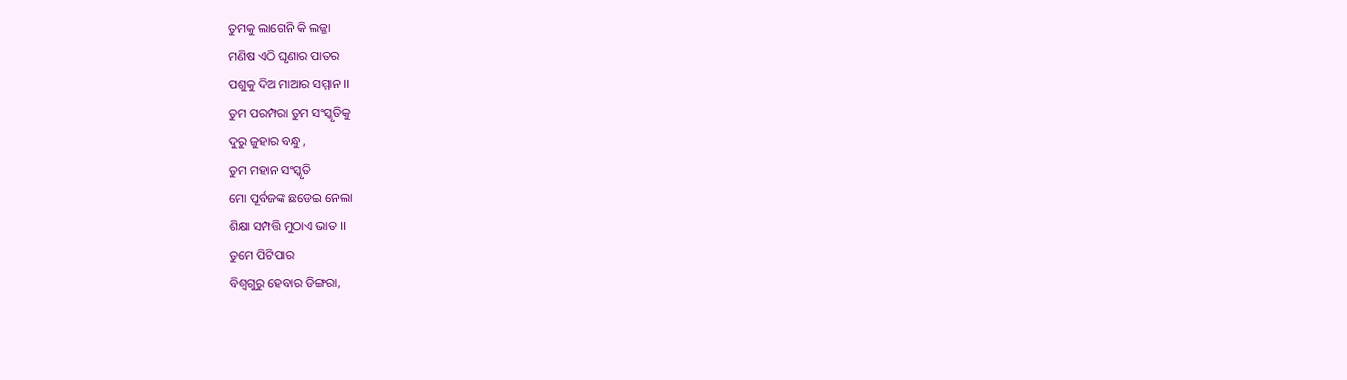ତୁମକୁ ଲାଗେନି କି ଲଜ୍ଜା
ମଣିଷ ଏଠି ଘୃଣାର ପାତର
ପଶୁକୁ ଦିଅ ମାଆର ସମ୍ମାନ ।।
ତୁମ ପରମ୍ପରା ତୁମ ସଂସ୍କୃତିକୁ
ଦୁରୁ ଜୁହାର ବନ୍ଧୁ ,
ତୁମ ମହାନ ସଂସ୍କୃତି
ମୋ ପୂର୍ବଜଙ୍କ ଛଡେଇ ନେଲା
ଶିକ୍ଷା ସମ୍ପତ୍ତି ମୁଠାଏ ଭାତ ।।
ତୁମେ ପିଟିପାର
ବିଶ୍ଵଗୁରୁ ହେବାର ଡିଙ୍ଗରା,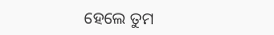ହେଲେ ତୁମ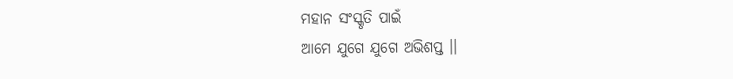ମହାନ ସଂସ୍କୃତି ପାଇଁ
ଆମେ ଯୁଗେ ଯୁଗେ ଅଭିଶପ୍ତ ।।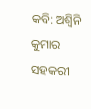କବି: ଅଶ୍ବିନି କୁମାର
ସହକରୀ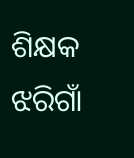ଶିକ୍ଷକ
ଝରିଗାଁ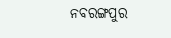ନବରଙ୍ଗପୁର